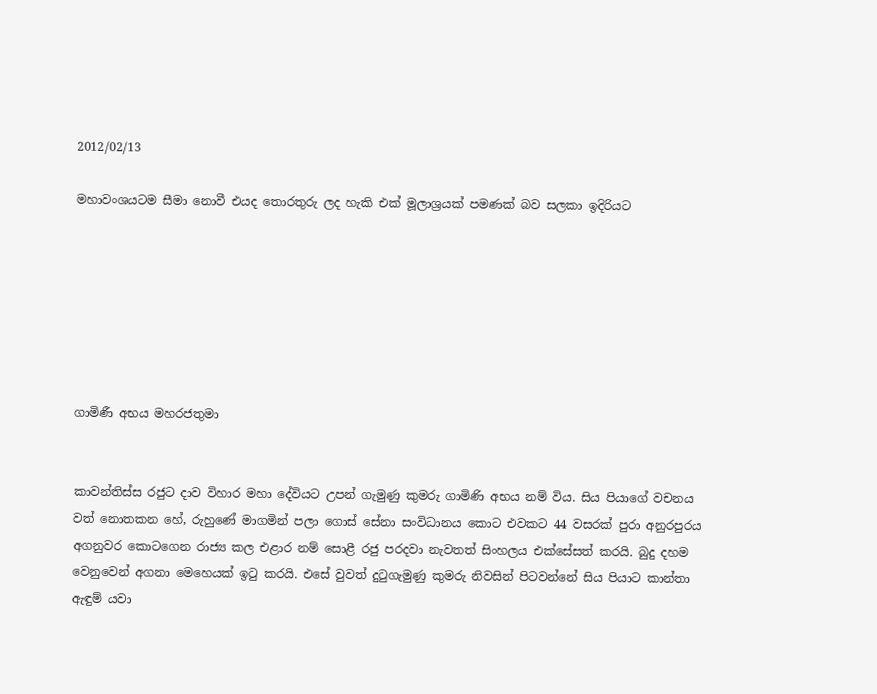2012/02/13

මහාවංශයටම සීමා නොවී එයද තොරතුරු ලද හැකි එක් මූලාශ්‍රයක් පමණක් බව සලකා ඉදිරියට







ගාමිණී අභය මහරජතුමා


කාවන්තිස්ස රජුට දාව විහාර මහා දේවියට උපන් ගැමුණු කුමරු ගාමිණි අභය නම් විය. සිය පියාගේ වචනය වත් නොතකන හේ, රුහුණේ මාගමින් පලා ගොස් සේනා සංවිධානය කොට එවකට 44 වසරක් පුරා අනුරපුරය අගනුවර කොටගෙන රාජ්‍ය කල එළාර නම් සොළී රජු පරදවා නැවතත් සිංහලය එක්සේසත් කරයි. බුදු දහම වෙනුවෙන් අගනා මෙහෙයක් ඉටු කරයි. එසේ වුවත් දුටුගැමුණු කුමරු නිවසින් පිටවන්නේ සිය පියාට කාන්තා ඇඳුම් යවා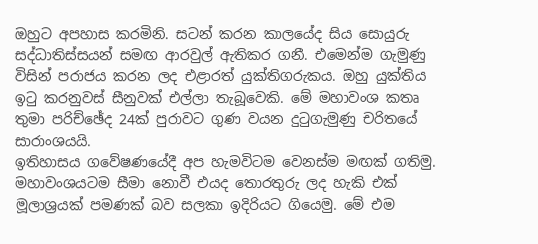ඔහුට අපහාස කරමිනි. සටන් කරන කාලයේද සිය සොයුරු සද්ධාතිස්සයන් සමඟ ආරවුල් ඇතිකර ගනී. එමෙන්ම ගැමුණු විසින් පරාජය කරන ලද එළාරත් යුක්තිගරුකය. ඔහු යුක්තිය ඉටු කරනුවස් සීනුවක් එල්ලා තැබූවෙකි. මේ මහාවංශ කතෘ තුමා පරිච්ඡේද 24ක් පුරාවට ගුණ වයන දුටුගැමුණු චරිතයේ සාරාංශයයි.
ඉතිහාසය ගවේෂණයේදී අප හැමවිටම වෙනස්ම මඟක් ගතිමු. මහාවංශයටම සීමා නොවී එයද තොරතුරු ලද හැකි එක් මූලාශ්‍රයක් පමණක් බව සලකා ඉදිරියට ගියෙමු. මේ එම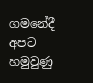ගමනේදී අපට හමුවුණු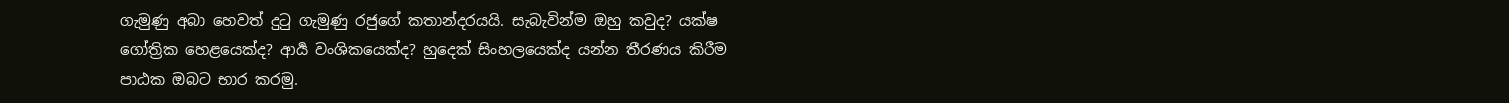ගැමුණු අබා හෙවත් දුටු ගැමුණු රජුගේ කතාන්දරයයි. සැබැවින්ම ඔහු කවුද? යක්ෂ ගෝත්‍රික හෙළයෙක්ද? ආර්‍ය වංශිකයෙක්ද? හුදෙක් සිංහලයෙක්ද යන්න තීරණය කිරීම පාඨක ඔබට භාර කරමු.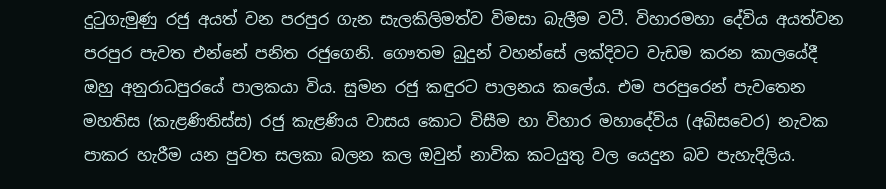දුටුගැමුණු රජු අයත් වන පරපුර ගැන සැලකිලිමත්ව විමසා බැලීම වටී. විහාරමහා දේවිය අයත්වන පරපුර පැවත එන්නේ පනිත රජුගෙනි. ගෞතම බුදුන් වහන්සේ ලක්දිවට වැඩම කරන කාලයේදී ඔහු අනුරාධපුරයේ පාලකයා විය. සුමන රජු කඳුරට පාලනය කලේය. එම පරපුරෙන් පැවතෙන මහතිස (කැළණිතිස්ස) රජු කැළණිය වාසය කොට විසීම හා විහාර මහාදේවිය (අබිසවෙර) නැවක පාකර හැරීම යන පුවත සලකා බලන කල ඔවුන් නාවික කටයුතු වල යෙදුන බව පැහැදිලිය.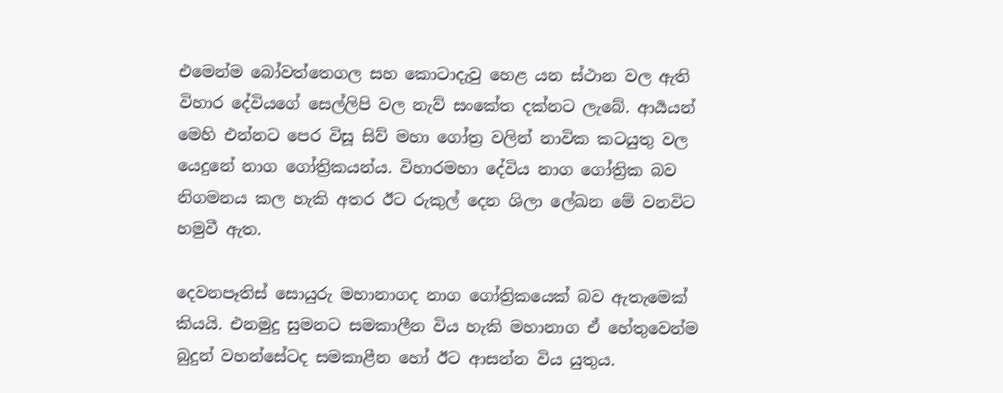එමෙන්ම බෝවත්තෙගල සහ කොටාදැවු හෙළ යන ස්ථාන වල ඇති විහාර දේවියගේ සෙල්ලිපි වල නැව් සංකේත දක්නට ලැබේ. ආර්‍යයන් මෙහි එන්නට පෙර විසූ සිව් මහා ගෝත්‍ර වලින් නාවික කටයුතු වල යෙදුනේ නාග ගෝත්‍රිකයන්ය. විහාරමහා දේවිය නාග ගෝත්‍රික බව නිගමනය කල හැකි අතර ඊට රුකුල් දෙන ශිලා ලේඛන මේ වනවිට හමුවී ඇත.

දෙවනපෑතිස් සොයුරු මහානාගද නාග ගෝත්‍රිකයෙක් බව ඇතැමෙක් කියයි. එනමුදු සුමනට සමකාලීන විය හැකි මහානාග ඒ හේතුවෙන්ම බුදුන් වහන්සේටද සමකාළීන හෝ ඊට ආසන්න විය යුතුය.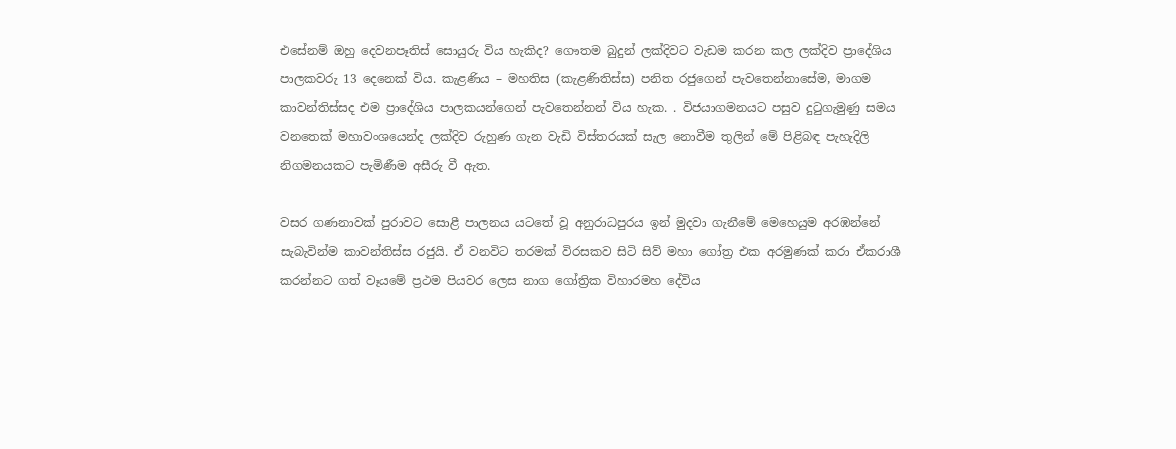එසේනම් ඔහු දෙවනපෑතිස් සොයුරු විය හැකිද? ගෞතම බුදුන් ලක්දිවට වැඩම කරන කල ලක්දිව ප්‍රාදේශිය පාලකවරු 13 දෙනෙක් විය. කැළණිය – මහතිස (කැළණිතිස්ස) පනිත රජුගෙන් පැවතෙන්නාසේම, මාගම කාවන්තිස්සද එම ප්‍රාදේශිය පාලකයන්ගෙන් පැවතෙන්නන් විය හැක. . විජයාගමනයට පසුව දුටුගැමුණු සමය වනතෙක් මහාවංශයෙන්ද ලක්දිව රුහුණ ගැන වැඩි විස්තරයක් සැල නොවීම තුලින් මේ පිළිබඳ පැහැදිලි නිගමනයකට පැමිණීම අසීරු වී ඇත.

වසර ගණනාවක් පුරාවට සොළී පාලනය යටතේ වූ අනුරාධපුරය ඉන් මුදවා ගැනීමේ මෙහෙයුම අරඹන්නේ සැබැවින්ම කාවන්තිස්ස රජුයි. ඒ වනවිට තරමක් විරසකව සිටි සිව් මහා ගෝත්‍ර එක අරමුණක් කරා ඒකරාශී කරන්නට ගත් වෑයමේ ප්‍රථම පියවර ලෙස නාග ගෝත්‍රික විහාරමහ දේවිය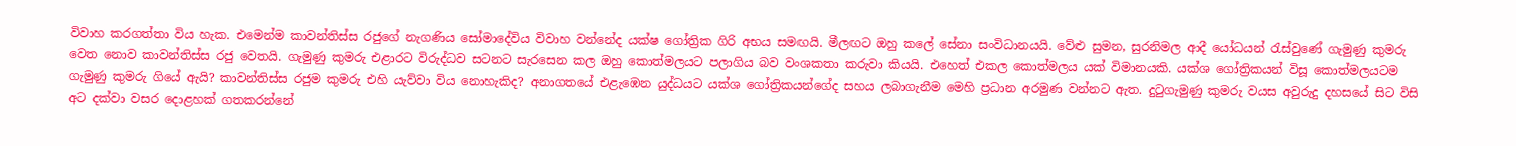විවාහ කරගත්තා විය හැක. එමෙන්ම කාවන්තිස්ස රජුගේ නැගණිය සෝමාදේවිය විවාහ වන්නේද යක්ෂ ගෝත්‍රික ගිරි අභය සමඟයි. මීලඟට ඔහු කලේ සේනා සංවිධානයයි. වේළු සුමන, සුරනිමල ආදී යෝධයන් රැස්වුණේ ගැමුණු කුමරු වෙත නොව කාවන්තිස්ස රජු වෙතයි. ගැමුණු කුමරු එළාරට විරුද්ධව සටනට සැරසෙන කල ඔහු කොත්මලයට පලාගිය බව වංශකතා කරුවා කියයි. එහෙත් එකල කොත්මලය යක් විමානයකි. යක්ශ ගෝත්‍රිකයන් විසූ කොත්මලයටම ගැමුණු කුමරු ගියේ ඇයි? කාවන්තිස්ස රජුම කුමරු එහි යැව්වා විය නොහැකිද? අනාගතයේ එළැඹෙන යුද්ධයට යක්ශ ගෝත්‍රිකයන්ගේද සහය ලබාගැනීම මෙහි ප්‍රධාන අරමුණ වන්නට ඇත. දුටුගැමුණු කුමරු වයස අවුරුදු දහසයේ සිට විසි අට දක්වා වසර දොළහක් ගතකරන්නේ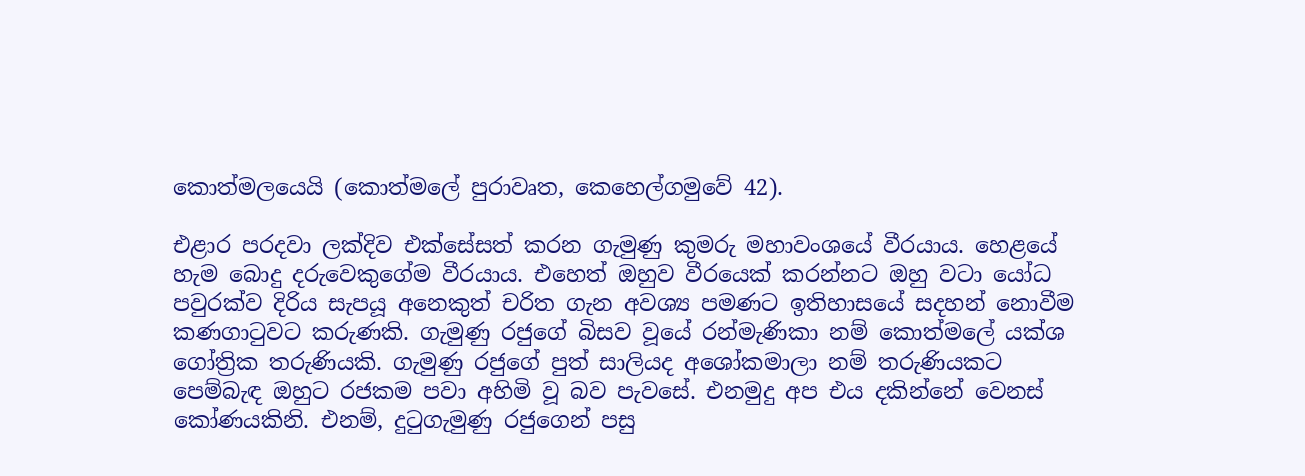කොත්මලයෙයි (කොත්මලේ පුරාවෘත, කෙහෙල්ගමුවේ 42).

එළාර පරදවා ලක්දිව එක්සේසත් කරන ගැමුණු කුමරු මහාවංශයේ වීරයාය. හෙළයේ හැම බොදු දරුවෙකුගේම වීරයාය. එහෙත් ඔහුව වීරයෙක් කරන්නට ඔහු වටා යෝධ පවුරක්ව දිරිය සැපයූ අනෙකුත් චරිත ගැන අවශ්‍ය පමණට ඉතිහාසයේ සදහන් නොවීම කණගාටුවට කරුණකි. ගැමුණු රජුගේ බිසව වූයේ රන්මැණිකා නම් කොත්මලේ යක්ශ ගෝත්‍රික තරුණියකි. ගැමුණු රජුගේ පුත් සාලියද අශෝකමාලා නම් තරුණියකට පෙම්බැඳ ඔහුට රජකම පවා අහිමි වූ බව පැවසේ. එනමුදු අප එය දකින්නේ වෙනස් කෝණයකිනි. එනම්, දුටුගැමුණු රජුගෙන් පසු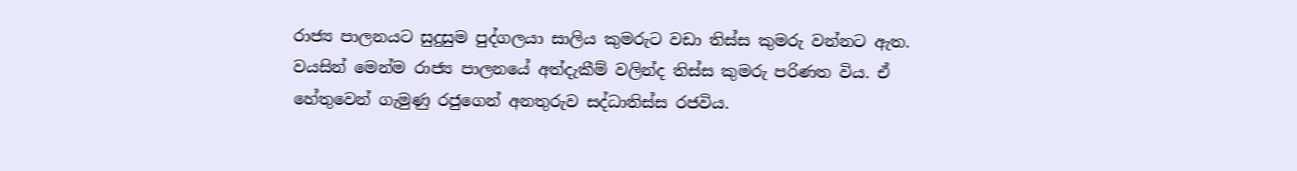රාජ්‍ය පාලනයට සුදුසුම පුද්ගලයා සාලිය කුමරුට වඩා තිස්ස කුමරු වන්නට ඇත. වයසින් මෙන්ම රාජ්‍ය පාලනයේ අත්දැකීම් වලින්ද තිස්ස කුමරු පරිණත විය. ඒ හේතුවෙන් ගැමුණු රජුගෙන් අනතුරුව සද්ධාතිස්ස රජවිය.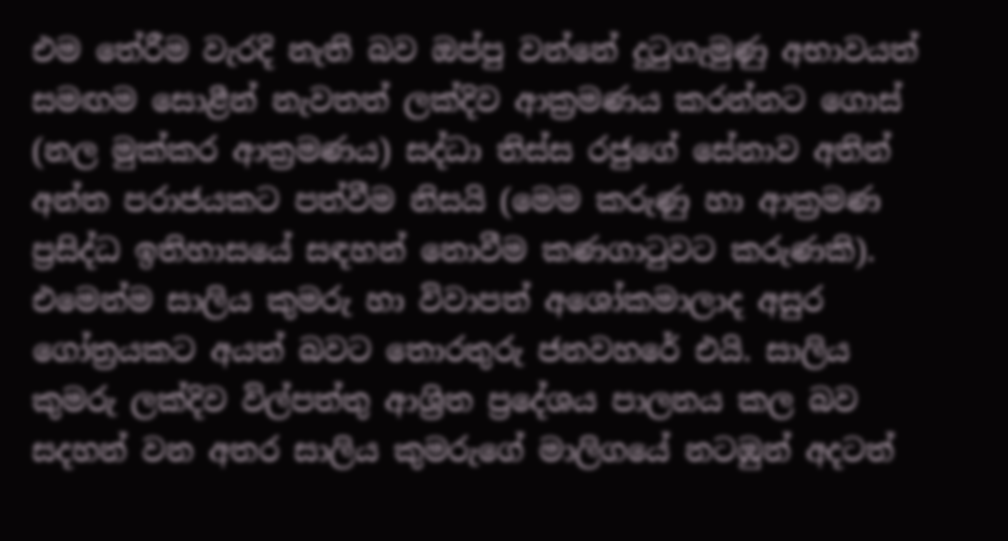එම තේරීම වැරදි නැති බව ඔප්පු වන්නේ දුටුගැමුණු අභාවයත් සමඟම සොළීන් නැවතත් ලක්දිව ආක්‍රමණය කරන්නට ගොස් (නල මුක්කර ආක්‍රමණය) සද්ධා තිස්ස රජුගේ සේනාව අතින් අන්ත පරාජයකට පත්වීම නිසයි (මෙම කරුණු හා ආක්‍රමණ ප්‍රසිද්ධ ඉතිහාසයේ සඳහන් නොවීම කණගාටුවට කරුණකි). එමෙන්ම සාලිය කුමරු හා විවාපත් අශෝකමාලාද අසුර ගෝත්‍රයකට අයත් බවට තොරතුරු ජනවහරේ එයි. සාලිය කුමරු ලක්දිව විල්පත්තු ආශ්‍රිත ප්‍රදේශය පාලනය කල බව සදහන් වන අතර සාලිය කුමරුගේ මාලිගයේ නටඹුන් අදටත්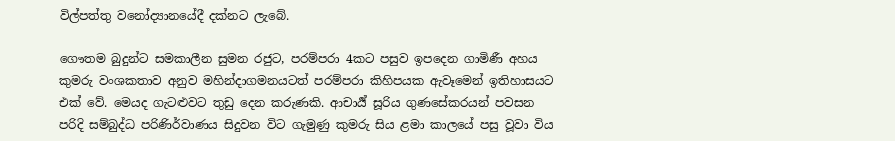විල්පත්තු වනෝද්‍යානයේදී දක්නට ලැබේ.

ගෞතම බුදුන්ට සමකාලීන සුමන රජුට, පරම්පරා 4කට පසුව ඉපදෙන ගාමිණී අහය කුමරු වංශකතාව අනුව මහින්දාගමනයටත් පරම්පරා කිහිපයක ඇවෑමෙන් ඉතිහාසයට එක් වේ. මෙයද ගැටළුවට තුඩු දෙන කරුණකි. ආචාර්‍ය් සූරිය ගුණසේකරයන් පවසන පරිදි සම්බුද්ධ පරිණිර්වාණය සිදුවන විට ගැමුණු කුමරු සිය ළමා කාලයේ පසු වූවා විය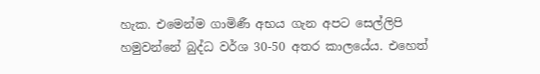හැක. එමෙන්ම ගාමිණී අභය ගැන අපට සෙල්ලිපි හමුවන්නේ බුද්ධ වර්ශ 30-50 අතර කාලයේය. එහෙත්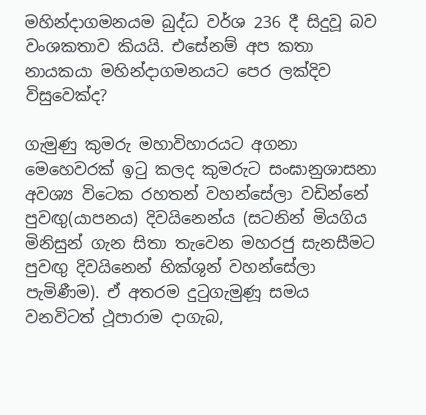මහින්දාගමනයම බුද්ධ වර්ශ 236 දී සිදුවූ බව වංශකතාව කියයි. එසේනම් අප කතා නායකයා මහින්දාගමනයට පෙර ලක්දිව විසුවෙක්ද?

ගැමුණු කුමරු මහාවිහාරයට අගනා මෙහෙවරක් ඉටු කලද කුමරුට සංඝානුශාසනා අවශ්‍ය විටෙක රහතන් වහන්සේලා වඩින්නේ පුවඟු(යාපනය) දිවයිනෙන්ය (සටනින් මියගිය මිනිසුන් ගැන සිතා තැවෙන මහරජු සැනසීමට පුවඟු දිවයිනෙන් භික්ශුන් වහන්සේලා පැමිණීම). ඒ අතරම දුටුගැමුණූ සමය වනවිටත් ථූපාරාම දාගැබ,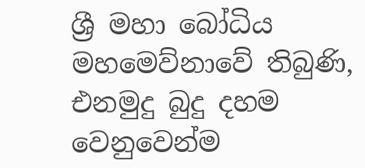ශ්‍රී මහා බෝධිය මහමෙව්නාවේ තිබුණි, එනමුදු බුදු දහම වෙනුවෙන්ම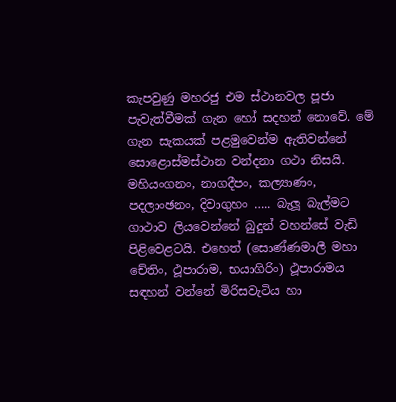කැපවුණු මහරජු එම ස්ථානවල පූජා පැවැත්වීමක් ගැන හෝ සදහන් නොවේ. මේ ගැන සැකයක් පළමුවෙන්ම ඇතිවන්නේ සොළොස්මස්ථාන වන්දනා ගථා නිසයි. මහියංගනං, නාගදීපං, කල්‍යාණං, පදලාංඡනං, දිවාගුහං ….. බැලූ බැල්මට ගාථාව ලියවෙන්නේ බුදුන් වහන්සේ වැඩි පිළිවෙළටයි. එහෙත් (සොණ්ණමාලී මහා චේතිං, ථූපාරාම, භයාගිරිං) ථූපාරාමය සඳහන් වන්නේ මිරිසවැටිය හා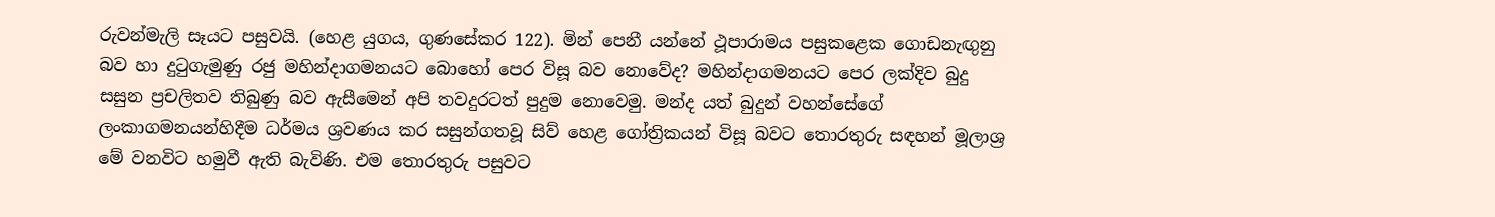රුවන්මැලි සෑයට පසුවයි. (හෙළ යුගය, ගුණසේකර 122). මින් පෙනී යන්නේ ථූපාරාමය පසුකළෙක ගොඩනැඟුනු බව හා දුටුගැමුණු රජු මහින්දාගමනයට බොහෝ පෙර විසූ බව නොවේද? මහින්දාගමනයට පෙර ලක්දිව බුදු සසුන ප්‍රචලිතව තිබුණු බව ඇසීමෙන් අපි තවදුරටත් පුදුම නොවෙමු. මන්ද යත් බුදුන් වහන්සේගේ ලංකාගමනයන්හිදීම ධර්මය ශ්‍රවණය කර සසුන්ගතවූ සිව් හෙළ ගෝත්‍රිකයන් විසූ බවට තොරතුරු සඳහන් මූලාශ්‍ර මේ වනවිට හමුවී ඇති බැවිණි. එම තොරතුරු පසුවට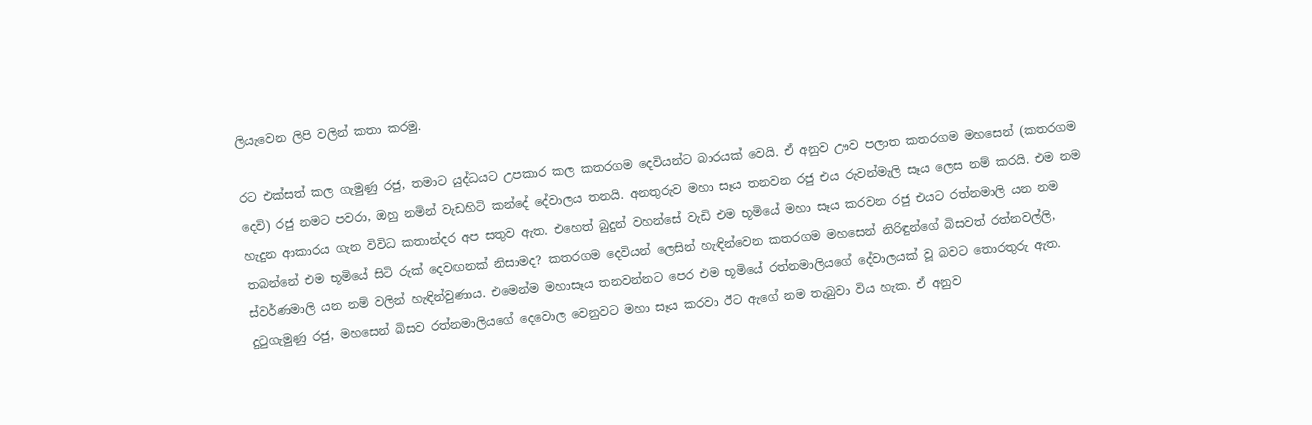ලියැවෙන ලිපි වලින් කතා කරමු.

රට එක්සත් කල ගැමුණු රජු, තමාට යුද්ධයට උපකාර කල කතරගම දෙවියන්ට බාරයක් වෙයි. ඒ අනුව ඌව පලාත කතරගම මහසෙන් (කතරගම දෙවි) රජු නමට පවරා, ඔහු නමින් වැඩහිටි කන්දේ දේවාලය තනයි. අනතුරුව මහා සෑය තනවන රජු එය රුවන්මැලි සෑය ලෙස නම් කරයි. එම නම හැදුන ආකාරය ගැන විවිධ කතාන්දර අප සතුව ඇත. එහෙත් බුදුන් වහන්සේ වැඩි එම භූමියේ මහා සෑය කරවන රජු එයට රත්නමාලි යන නම තබන්නේ එම භූමියේ සිටි රුක් දෙවඟනක් නිසාමද? කතරගම දෙවියන් ලෙසින් හැඳින්වෙන කතරගම මහසෙන් නිරිඳුන්ගේ බිසවත් රත්නවල්ලි, ස්වර්ණමාලි යන නම් වලින් හැඳින්වුණාය. එමෙන්ම මහාසෑය තනවන්නට පෙර එම භූමියේ රත්නමාලියගේ දේවාලයක් වූ බවට තොරතුරු ඇත. දුටුගැමුණු රජු, මහසෙන් බිසව රත්නමාලියගේ දෙවොල වෙනුවට මහා සෑය කරවා ඊට ඇගේ නම තැබුවා විය හැක. ඒ අනුව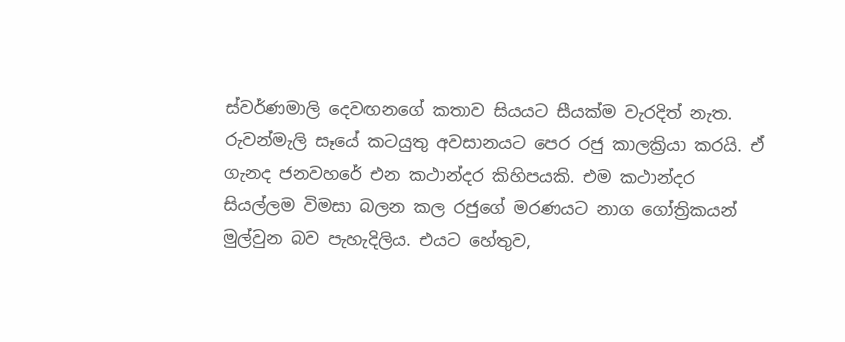ස්වර්ණමාලි දෙවඟනගේ කතාව සියයට සීයක්ම වැරදිත් නැත. රුවන්මැලි සෑයේ කටයුතු අවසානයට පෙර රජු කාලක්‍රියා කරයි. ඒ ගැනද ජනවහරේ එන කථාන්දර කිහිපයකි. එම කථාන්දර සියල්ලම විමසා බලන කල රජුගේ මරණයට නාග ගෝත්‍රිකයන් මුල්වුන බව පැහැදිලිය. එයට හේතුව,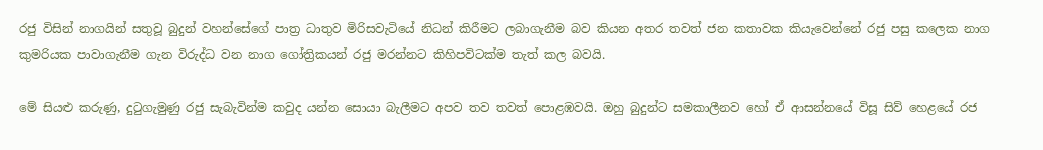රජු විසින් නාගයින් සතුවූ බුදුන් වහන්සේගේ පාත්‍ර ධාතුව මිරිසවැටියේ නිධන් කිරීමට ලබාගැනීම බව කියන අතර තවත් ජන කතාවක කියැවෙන්නේ රජු පසු කලෙක නාග කුමරියක පාවාගැනීම ගැන විරුද්ධ වන නාග ගෝත්‍රිකයන් රජු මරන්නට කිහිපවිටක්ම තැත් කල බවයි.

මේ සියළු කරුණු, දුටුගැමුණු රජු සැබැවින්ම කවුද යන්න සොයා බැලීමට අපව තව තවත් පොළඹවයි. ඔහු බුදුන්ට සමකාලීනව හෝ ඒ ආසන්නයේ විසූ සිව් හෙළයේ රජ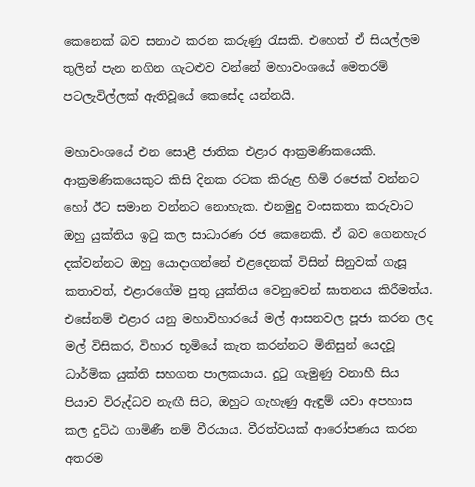කෙනෙක් බව සනාථ කරන කරුණු රැසකි. එහෙත් ඒ සියල්ලම තුලින් පැන නගින ගැටළුව වන්නේ මහාවංශයේ මෙතරම් පටලැවිල්ලක් ඇතිවූයේ කෙසේද යන්නයි.

මහාවංශයේ එන සොළී ජාතික එළාර ආක්‍රමණිකයෙකි. ආක්‍රමණිකයෙකුට කිසි දිනක රටක කිරුළ හිමි රජෙක් වන්නට හෝ ඊට සමාන වන්නට නොහැක. එනමුදු වංසකතා කරුවාට ඔහු යුක්තිය ඉටු කල සාධාරණ රජ කෙනෙකි. ඒ බව ගෙනහැර දක්වන්නට ඔහු යොදාගන්නේ එළදෙනක් විසින් සිනුවක් ගැසූ කතාවත්, එළාරගේම පුතු යුක්තිය වෙනුවෙන් ඝාතනය කිරීමත්ය.  එසේනම් එළාර යනු මහාවිහාරයේ මල් ආසනවල පූජා කරන ලද මල් විසිකර, විහාර භූමියේ කැත කරන්නට මිනිසුන් යෙදවූ ධාර්මික යුක්ති සහගත පාලකයාය. දුටු ගැමුණු වනාහී සිය පියාව විරුද්ධව නැඟී සිට, ඔහුට ගැහැණු ඇඳුම් යවා අපහාස කල දුට්ඨ ගාමිණී නම් වීරයාය. වීරත්වයක් ආරෝපණය කරන අතරම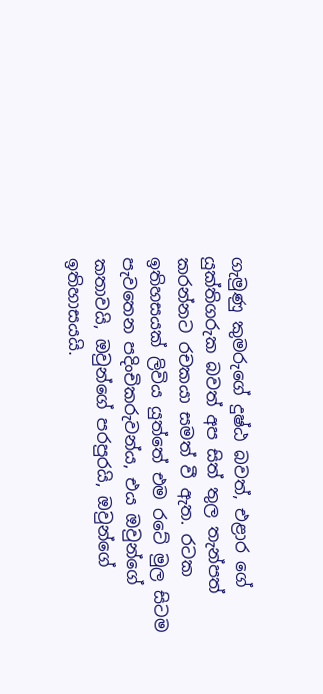ගැමුණු කුමරුගේ දුෂ්ඨ බවත්, එළාර ගේ යුක්තිගරුක බවත් අප සිත් තුල තැන්පත් කරන්නට රචකයා සමත් වී ඇත. රටක ඉතිහසයක් ලිවිය යුත්තේ එම රටේ මුල සිටම පැවතෙන පදිංචිකරුවන්ය, එය ඔවුන්ගේ කතාවයි, ඔවුන්ගේ පරපුරයි, ඔවුන්ගේ ඉතිහාසයයි.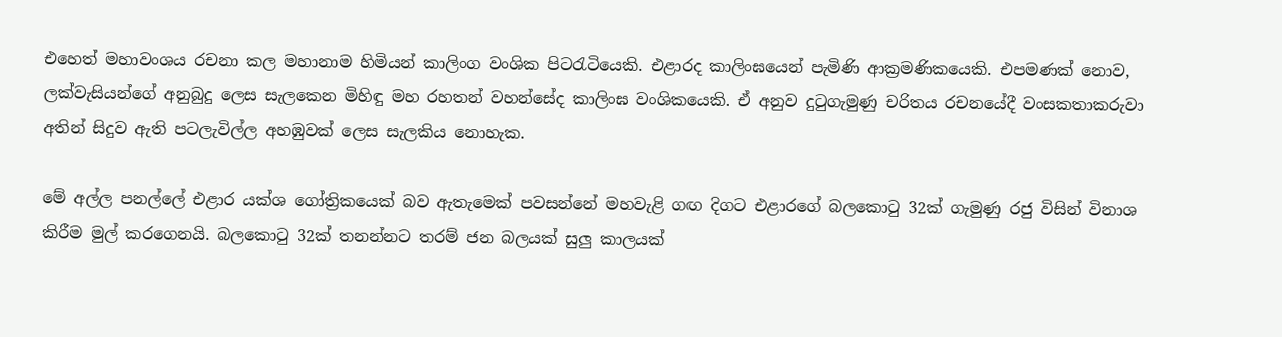එහෙත් මහාවංශය රචනා කල මහානාම හිමියන් කාලිංග වංශික පිටරැටියෙකි. එළාරද කාලිංඝයෙන් පැමිණි ආක්‍රමණිකයෙකි. එපමණක් නොව, ලක්වැසියන්ගේ අනුබුදු ලෙස සැලකෙන මිහිඳු මහ රහතන් වහන්සේද කාලිංඝ වංශිකයෙකි. ඒ අනුව දුටුගැමුණු චරිතය රචනයේදී වංසකතාකරුවා අතින් සිදුව ඇති පටලැවිල්ල අහඹුවක් ලෙස සැලකිය නොහැක.

මේ අල්ල පනල්ලේ එළාර යක්ශ ගෝත්‍රිකයෙක් බව ඇතැමෙක් පවසන්නේ මහවැළි ගඟ දිගට එළාරගේ බලකොටු 32ක් ගැමුණු රජු විසින් විනාශ කිරීම මුල් කරගෙනයි. බලකොටු 32ක් තනන්නට තරම් ජන බලයක් සුලු කාලයක්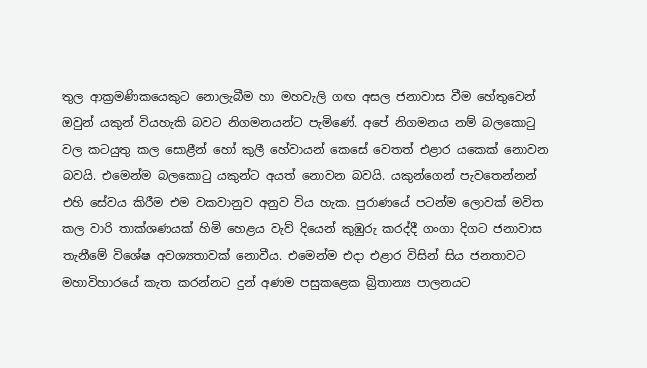තුල ආක්‍රමණිකයෙකුට නොලැබීම හා මහවැලි ගඟ අසල ජනාවාස වීම හේතුවෙන් ඔවුන් යකුන් වියහැකි බවට නිගමනයන්ට පැමිණේ. අපේ නිගමනය නම් බලකොටු වල කටයුතු කල සොළීන් හෝ කුලී හේවායන් කෙසේ වෙතත් එළාර යකෙක් නොවන බවයි. එමෙන්ම බලකොටු යකුන්ට අයත් නොවන බවයි. යකුන්ගෙන් පැවතෙන්නන් එහි සේවය කිරීම එම වකවානුව අනුව විය හැක. පුරාණයේ පටන්ම ලොවක් මවිත කල වාරි තාක්ශණයක් හිමි හෙළය වැව් දියෙන් කුඹුරු කරද්දී ගංගා දිගට ජනාවාස තැනීමේ විශේෂ අවශ්‍යතාවක් නොවීය. එමෙන්ම එදා එළාර විසින් සිය ජනතාවට මහාවිහාරයේ කැත කරන්නට දුන් අණම පසුකළෙක බ්‍රිතාන්‍ය පාලනයට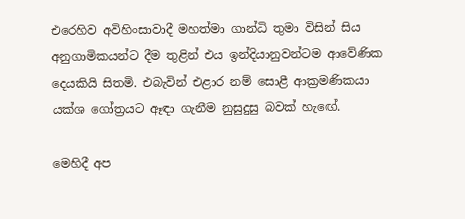එරෙහිව අවිහිංසාවාදී මහත්මා ගාන්ධි තුමා විසින් සිය අනුගාමිකයන්ට දීම තුළින් එය ඉන්දියානුවන්ටම ආවේණික දෙයකියි සිතමි. එබැවින් එළාර නම් සොළී ආක්‍රමණිකයා යක්ශ ගෝත්‍රයට ඈඳා ගැනීම නුසුදුසු බවක් හැඟේ.

මෙහිදී අප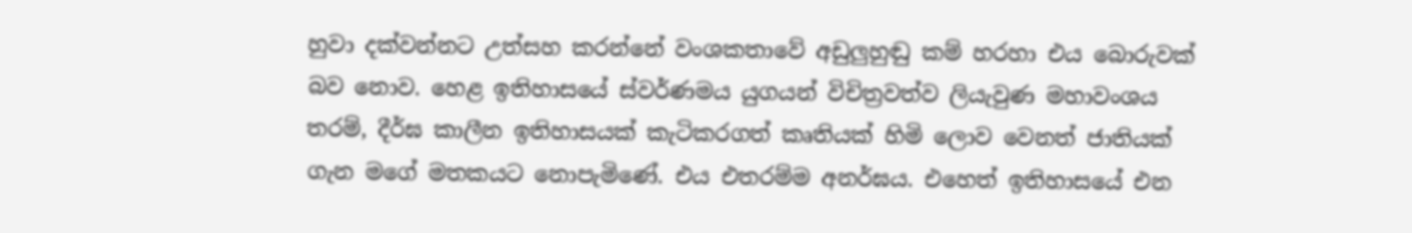හුවා දක්වන්නට උත්සහ කරන්නේ වංශකතාවේ අඩුලුහුඬු කම් හරහා එය බොරුවක් බව නොව. හෙළ ඉතිහාසයේ ස්වර්ණමය යුගයන් විචිත්‍රවත්ව ලියැවුණ මහාවංශය තරම්, දීර්ඝ කාලීන ඉතිහාසයක් කැටිකරගත් කෘතියක් හිමි ලොව වෙනත් ජාතියක් ගැන මගේ මතකයට නොපැමිණේ. එය එතරම්ම අනර්ඝය. එහෙත් ඉතිහාසයේ එන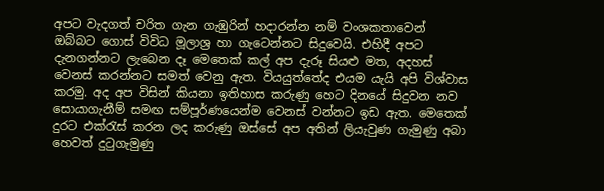අපට වැදගත් චරිත ගැන ගැඹුරින් හදාරන්න නම් වංශකතාවෙන් ඔබ්බට ගොස් විවිධ මූලාශ්‍ර හා ගැටෙන්නට සිදුවෙයි. එහිදී අපට දැනගන්නට ලැබෙන දෑ මෙතෙක් කල් අප දැරූ සියළු මත, අදහස් වෙනස් කරන්නට සමත් වෙනු ඇත. වියයුත්තේද එයම යැයි අපි විශ්වාස කරමු. අද අප විසින් කියනා ඉතිහාස කරුණු හෙට දිනයේ සිදුවන නව සොයාගැනීම් සමඟ සම්පූර්ණයෙන්ම වෙනස් වන්නට ඉඩ ඇත. මෙතෙක් දුරට එක්රැස් කරන ලද කරුණු ඔස්සේ අප අතින් ලියැවුණ ගැමුණු අබා හෙවත් දුටුගැමුණු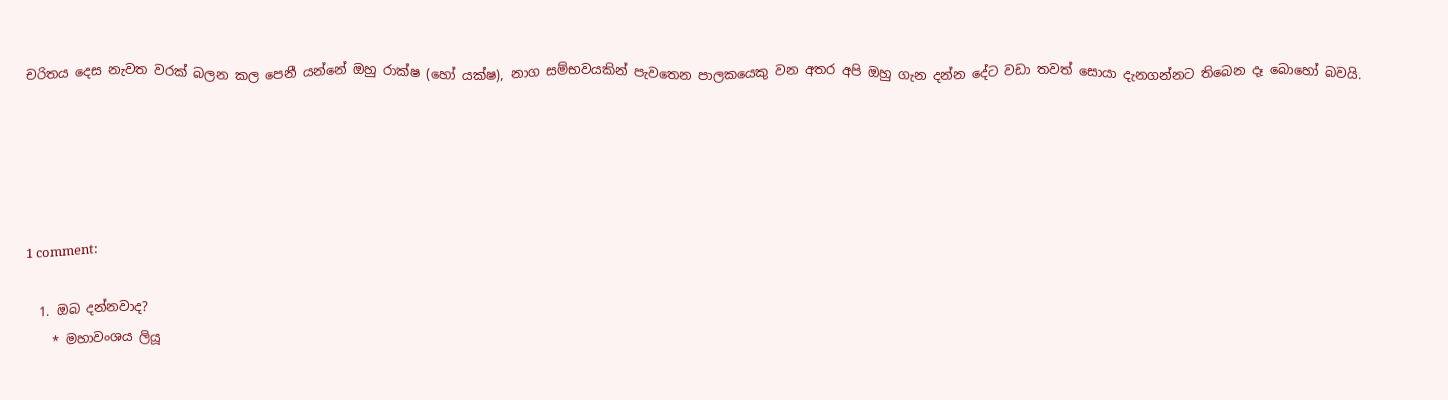චරිතය දෙස නැවත වරක් බලන කල පෙනී යන්නේ ඔහු රාක්ෂ (හෝ යක්ෂ), නාග සම්භවයකින් පැවතෙන පාලකයෙකු වන අතර අපි ඔහු ගැන දන්න දේට වඩා තවත් සොයා දැනගන්නට තිබෙන දෑ බොහෝ බවයි.





1 comment:

  1. ඔබ දන්නවාද?
    * මහාවංශය ලියූ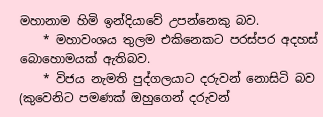මහානාම හිමි ඉන්දියාවේ උපන්නෙකු බව.
    * මහාවංශය තුලම එකිනෙකට පරස්පර අදහස් බොහොමයක් ඇතිබව.
    * විජය නැමති පුද්ගලයාට දරුවන් නොසිටි බව (කුවෙනිට පමණක් ඔහුගෙන් දරුවන්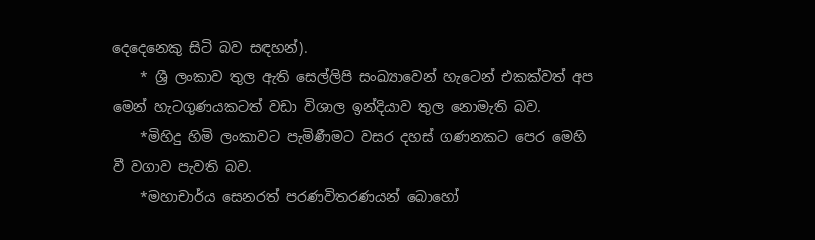දෙදෙනෙකු සිටි බව සඳහන්).
    * ශ්‍රී ලංකාව තුල ඇති සෙල්ලිපි සංඛ්‍යාවෙන් හැටෙන් එකක්වත් අප මෙන් හැටගුණයකටත් වඩා විශාල ඉන්දියාව තුල නොමැති බව.
    *මිහිදු හිමි ලංකාවට පැමිණීමට වසර දහස් ගණනකට පෙර මෙහි වී වගාව පැවති බව.
    *මහාචාර්ය සෙනරත් පරණවිතරණයන් බොහෝ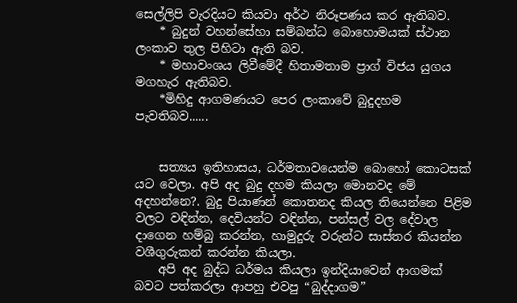සෙල්ලිපි වැරදියට කියවා අර්ථ නිරූපණය කර ඇතිබව.
    * බුදුන් වහන්සේහා සම්බන්ධ බොහොමයක් ස්ථාන ලංකාව තුල පිහිටා ඇති බව.
    * මහාවංශය ලිවීමේදී හිතාමතාම ප්‍රාග් විජය යුගය මගහැර ඇතිබව.
    *මිහිදු ආගමණයට පෙර ලංකාවේ බුදුදහම පැවතිබව......


    සත්‍යය ඉතිහාසය, ධර්මතාවයෙන්ම බොහෝ කොටසක් යට වෙලා. අපි අද බුදු දහම කියලා මොනවද මේ අදහන්නෙ?. බුදු පියාණන් කොතනද කියල තියෙන්නෙ පිළිම වලට වඳින්න, දෙවියන්ට වඳින්න, පන්සල් වල දේවාල දාගෙන හම්බු කරන්න, හාමුදුරු වරුන්ට සාස්තර කියන්න වශීගුරුකන් කරන්න කියලා.
    අපි අද බුද්ධ ධර්මය කියලා ඉන්දියාවෙන් ආගමක් බවට පත්කරලා ආපහු එවපු “බුද්දාගම”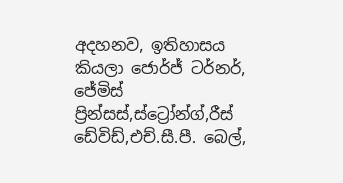අදහනව, ඉතිහාසය කියලා ජොර්ජ් ටර්නර්, ජේමිස් ප්‍රින්සස්,ස්ට්‍රෝන්ග්,රීස් ඩේවිඩ්,එච්.සී.පී. බෙල්,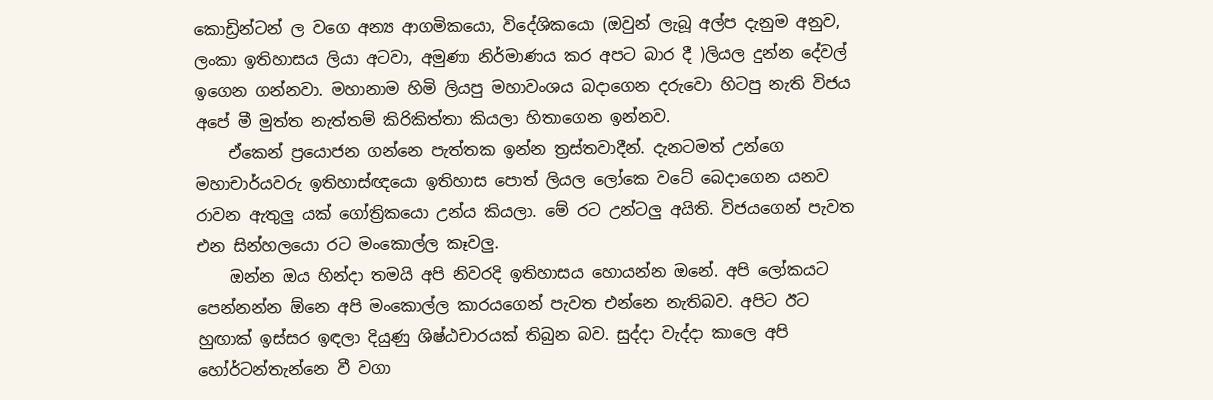කොඩ්‍රින්ටන් ල වගෙ අන්‍ය ආගමිකයො, විදේශිකයො (ඔවුන් ලැබූ අල්ප දැනුම අනුව, ලංකා ඉතිහාසය ලියා අටවා, අමුණා නිර්මාණය කර අපට බාර දී )ලියල දුන්න දේවල් ඉගෙන ගන්නවා. මහානාම හිමි ලියපු මහාවංශය බදාගෙන දරුවො හිටපු නැති විජය අපේ මී මුත්ත නැත්තම් කිරිකිත්තා කියලා හිතාගෙන ඉන්නව.
    ඒකෙන් ප්‍රයොජන ගන්නෙ පැත්තක ඉන්න ත්‍රස්තවාදීන්. දැනටමත් උන්ගෙ මහාචාර්යවරු ඉතිහාස්ඥයො ඉතිහාස පොත් ලියල ලෝකෙ වටේ බෙදාගෙන යනව රාවන ඇතුලු යක් ගෝත්‍රිකයො උන්ය කියලා. මේ රට උන්ටලු අයිති. විජයගෙන් පැවත එන සින්හලයො රට මංකොල්ල කෑවලු.
    ඔන්න ඔය හින්දා තමයි අපි නිවරදි ඉතිහාසය හොයන්න ඔනේ. අපි ලෝකයට පෙන්නන්න ඕනෙ අපි මංකොල්ල කාරයගෙන් පැවත එන්නෙ නැතිබව. අපිට ඊට හුඟාක් ඉස්සර ඉඳලා දියුණු ශිෂ්ඨචාරයක් තිබුන බව. සුද්දා වැද්දා කාලෙ අපි හෝර්ටන්තැන්නෙ වී වගා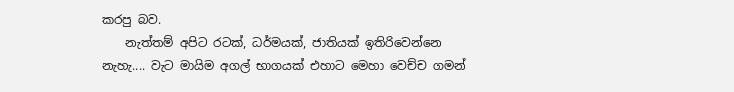කරපු බව.
    නැත්තම් අපිට රටක්, ධර්මයක්, ජාතියක් ඉතිරිවෙන්නෙ නැහැ.... වැට මායිම අගල් භාගයක් එහාට මෙහා වෙච්ච ගමන්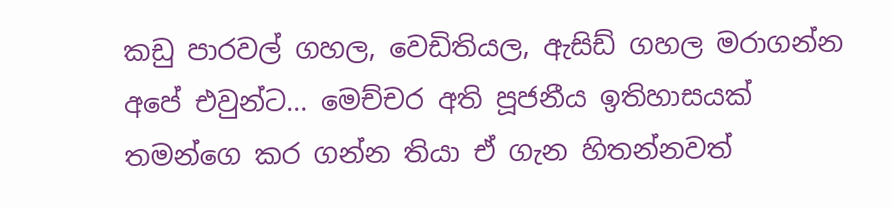කඩු පාරවල් ගහල, වෙඩිතියල, ඇසිඩ් ගහල මරාගන්න අපේ එවුන්ට… මෙච්චර අති පූජනීය ඉතිහාසයක් තමන්ගෙ කර ගන්න තියා ඒ ගැන හිතන්නවත්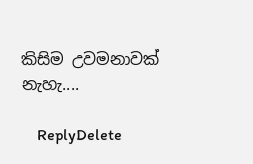කිසිම උවමනාවක් නැහැ....

    ReplyDelete